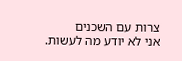צרות עם השכנים
אני לא יודע מה לעשות.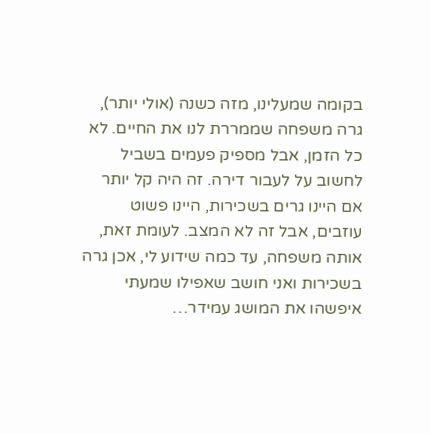בקומה שמעלינו, מזה כשנה (אולי יותר), גרה משפחה שממררת לנו את החיים. לא כל הזמן, אבל מספיק פעמים בשביל לחשוב על לעבור דירה. זה היה קל יותר אם היינו גרים בשכירות, היינו פשוט עוזבים, אבל זה לא המצב. לעומת זאת, אותה משפחה, עד כמה שידוע לי, אכן גרה בשכירות ואני חושב שאפילו שמעתי איפשהו את המושג עמידר…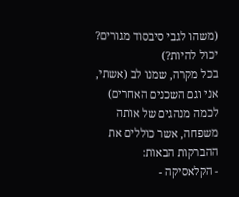(משהו לגבי סיבסוד מגורים? יכול להיות?)
בכל מקרה, שמנו לב (אשתי, אני וגם השכנים האחרים) לכמה מנהגים של אותה משפחה, אשר כוללים את ההברקות הבאות:
- הקלאסיקה -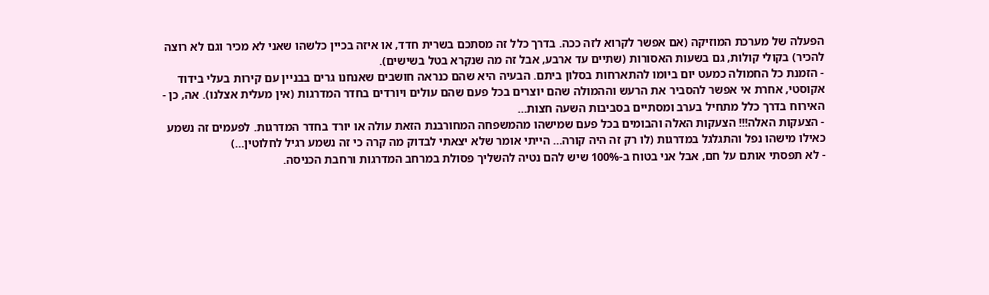הפעלה של מערכת המוזיקה (אם אפשר לקרוא לזה ככה. בדרך כלל זה מסתכם בשרית חדד, או איזה בכיין כלשהו שאני לא מכיר וגם לא רוצה להכיר) בקולי קולות, גם בשעות האסורות (שתיים עד ארבע, אבל זה מה שנקרא בטל בשישים).
- הזמנת כל החמולה כמעט יום ביומו להתארחות בסלון ביתם. הבעיה היא שהם כנראה חושבים שאנחנו גרים בבניין עם קירות בעלי בידוד אקוסטי, אחרת אי אפשר להסביר את הרעש וההמולה שהם יוצרים בכל פעם שהם עולים ויורדים בחדר המדרגות (אין מעלית אצלנו). אה, כן - האירוח בדרך כלל מתחיל בערב ומסתיים בסביבות השעה חצות…
- הצעקות האלה!!! הצעקות האלה והבומים בכל פעם שמישהו מהמשפחה המחורבנת הזאת עולה או יורד בחדר המדרגות. לפעמים זה נשמע כאילו מישהו נפל והתגלגל במדרגות (לו רק זה היה קורה… הייתי אומר שלא יצאתי לבדוק מה קרה כי זה נשמע רגיל לחלוטין…)
- לא תפסתי אותם על חם, אבל אני בטוח ב-100% שיש להם נטיה להשליך פסולת במרחב המדרגות ורחבת הכניסה.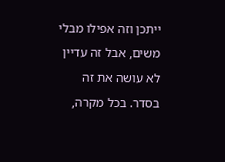ייתכן וזה אפילו מבלי משים, אבל זה עדיין לא עושה את זה בסדר. בכל מקרה,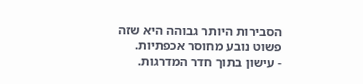הסבירות היותר גבוהה היא שזה פשוט נובע מחוסר אכפתיות.
- עישון בתוך חדר המדרגות.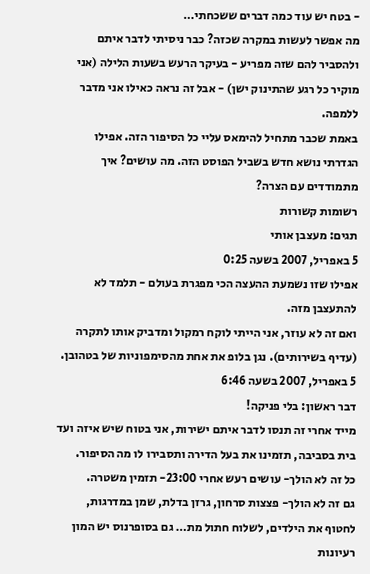- בטח יש עוד כמה דברים ששכחתי…
מה אפשר לעשות במקרה שכזה? כבר ניסיתי לדבר איתם ולהסביר להם שזה מפריע - בעיקר הרעש בשעות הלילה (אני מוקיר כל רגע שהתינוק ישן) - אבל זה נראה כאילו אני מדבר ללמפה.
באמת שכבר מתחיל להימאס עליי כל הסיפור הזה. אפילו הגדרתי נושא חדש בשביל הפוסט הזה. מה עושים? איך מתמודדים עם הצרה?
רשומות קשורות
תגים: מעצבן אותי
5 באפריל, 2007 בשעה 0:25
אפילו שזו נשמעת ההעצה הכי מפגרת בעולם - תלמד לא להתעצבן מזה.
ואם זה לא עוזר, אני הייתי לוקח רמקול ומדביק אותו לתקרה (עדיף בשירותים). נגן בלופ את אחת מהסימפוניות של בטהובן.
5 באפריל, 2007 בשעה 6:46
דבר ראשון: בלי פניקה!
מייד אחרי זה תנסו לדבר איתם ישירות, אני בטוח שיש איזה ועד בית בסביבה, תזמינו את בעל הדירה ותסבירו לו מה הסיפור.
כל זה לא הולך- עושים רעש אחרי 23:00- תזמין משטרה.
גם זה לא הולך- פצצות סרחון, גרזן בדלת, שמן במדרגות, לחטוף את הילדים, לשלוח חתול מת… גם בסופרנוס יש המון רעיונות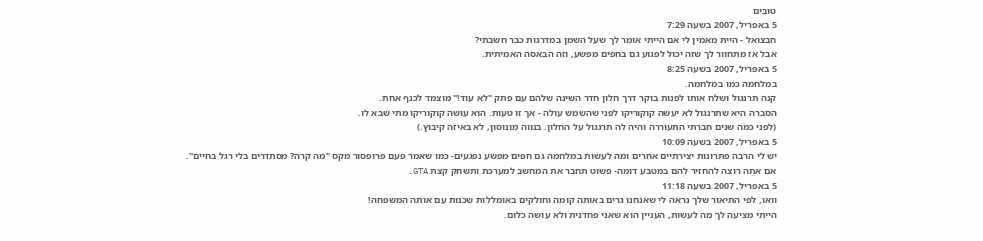טובים
5 באפריל, 2007 בשעה 7:29
חבצואל - היית מאמין לי אם הייתי אומר לך שעל השמן במדרגות כבר חשבתי?
אבל אז מתחוור לך שזה יכול לפגוע גם בחפים מפשע, וזה הבאסה האמיתית.
5 באפריל, 2007 בשעה 8:25
במלחמה כמו במלחמה.
קנה תרנגול ושלח אותו לפנות בוקר דרך חלון חדר השינה שלהם עם פתק "לא עוד!" מוצמד לכנף אחת.
הסברה היא שתרנגול לא יעשה קוקוריקו לפני שהשמש עולה - אך זו טעות. הוא עושה קוקוריקו מתי שבא לו.
(לפני כמה שנים חברתי התעוררה והיה לה תרנגול על החלון. בנווה מונוסון, לא באיזה קיבוץ.)
5 באפריל, 2007 בשעה 10:09
יש לי הרבה פתרונות יצירתיים אחרים ומה לעשות במלחמה גם חפים מפשע נפגעים- כמו שאמר פעם פרופסור מקס "מה קרה? מסתדרים בלי רגל בחיים".
אם אתה רוצה להחזיר להם במטבע דומה- פשוט תחבר את המחשב למערכת ותשחק קצת GTA.
5 באפריל, 2007 בשעה 11:18
וואו, לפי התיאור שלך נראה לי שאנחנו גרים באותה קומה וחולקים באומללות שכנות עם אותה המשפחה!
הייתי מציעה לך מה לעשות, העניין הוא שאני פחדנית ולא עושה כלום.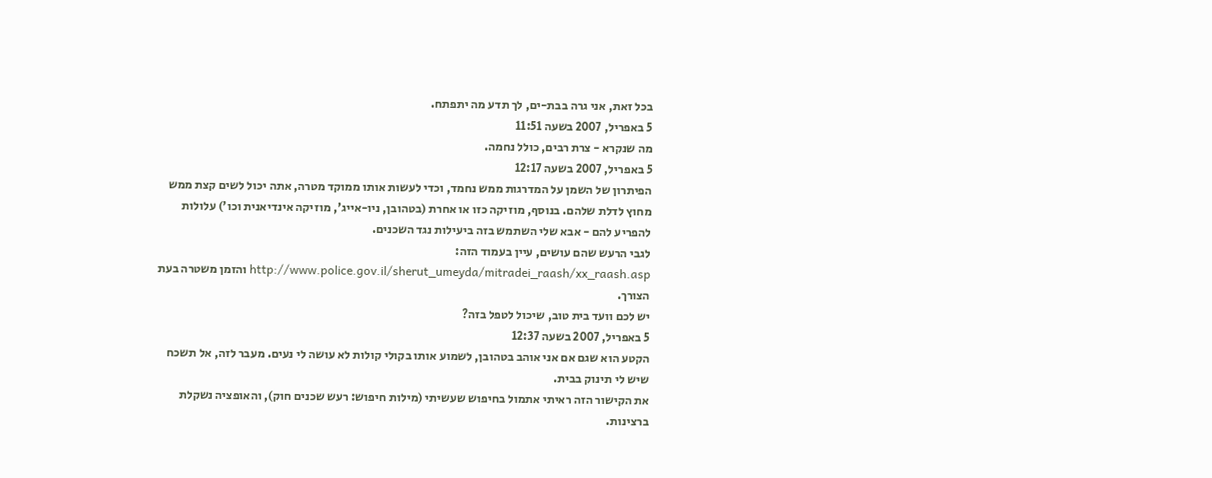בכל זאת, אני גרה בבת-ים, לך תדע מה יתפתח.
5 באפריל, 2007 בשעה 11:51
מה שנקרא - צרת רבים, כולל נחמה.
5 באפריל, 2007 בשעה 12:17
הפיתרון של השמן על המדרגות ממש נחמד, וכדי לעשות אותו ממוקד מטרה, אתה יכול לשים קצת ממש מחוץ לדלת שלהם. בנוסף, מוזיקה כזו או אחרת (בטהובן, ניו-אייג', מוזיקה אינדיאנית וכו') עלולות להפריע להם - אבא שלי השתמש בזה ביעילות נגד השכנים.
לגבי הרעש שהם עושים, עיין בעמוד הזה: http://www.police.gov.il/sherut_umeyda/mitradei_raash/xx_raash.asp והזמן משטרה בעת הצורך.
יש לכם וועד בית טוב, שיכול לטפל בזה?
5 באפריל, 2007 בשעה 12:37
הקטע הוא שגם אם אני אוהב בטהובן, לשמוע אותו בקולי קולות לא עושה לי נעים. מעבר לזה, אל תשכח שיש לי תינוק בבית.
את הקישור הזה ראיתי אתמול בחיפוש שעשיתי (מילות חיפוש: רעש שכנים חוק), והאופציה נשקלת ברצינות.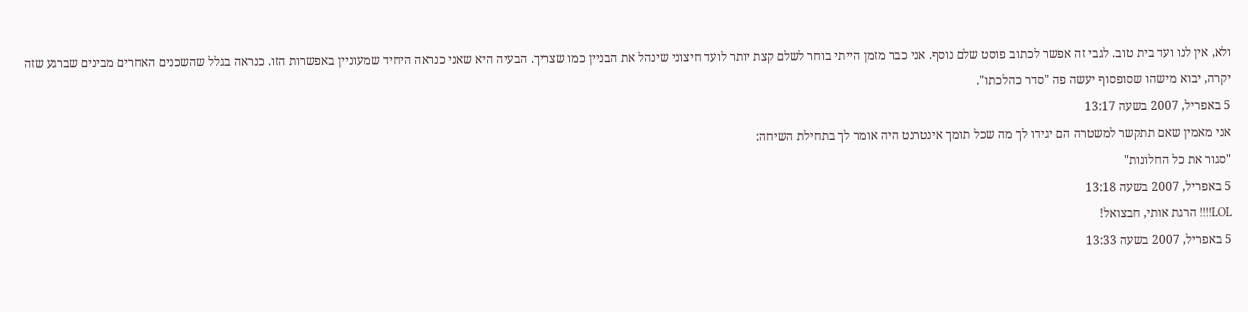ולא, אין לנו ועד בית טוב. לגבי זה אפשר לכתוב פוסט שלם נוסף. אני כבר מזמן הייתי בוחר לשלם קצת יותר לועד חיצוני שינהל את הבניין כמו שצריך. הבעיה היא שאני כנראה היחיד שמעוניין באפשרות הזו. כנראה בגלל שהשכנים האחרים מבינים שברגע שזה יקרה, יבוא מישהו שסופסוף יעשה פה "סדר כהלכתו".
5 באפריל, 2007 בשעה 13:17
אני מאמין שאם תתקשר למשטרה הם יגידו לך מה שכל תומך אינטרנט היה אומר לך בתחילת השיחה:
"סגור את כל החלונות"
5 באפריל, 2007 בשעה 13:18
LOL!!!! הרגת אותי, חבצואל!
5 באפריל, 2007 בשעה 13:33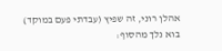אהלן רוני, זה שפיץ (עבדתי פעם במוקד)
בוא נלך מהסוף: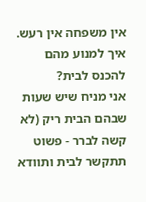אין משפחה אין רעש.
איך למנוע מהם להכנס לבית?
אני מניח שיש שעות שבהם הבית ריק (לא קשה לברר - פשוט תתקשר לבית ותוודא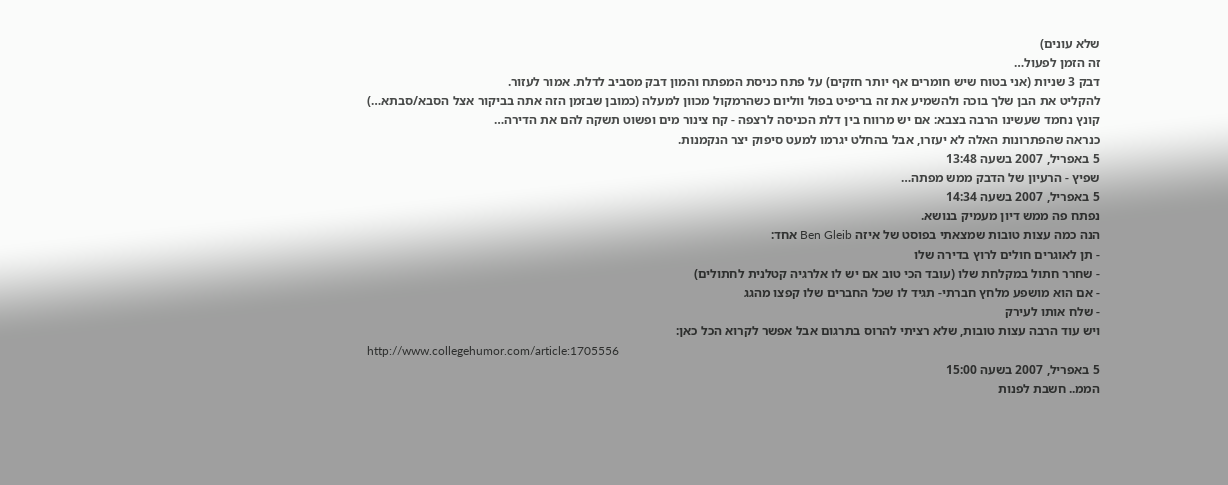שלא עונים)
זה הזמן לפעול…
דבק 3 שניות (אני בטוח שיש חומרים אף יותר חזקים) על פתח כניסת המפתח והמון דבק מסביב לדלת. אמור לעזור.
להקליט את הבן שלך בוכה ולהשמיע את זה בריפיט בפול ווליום כשהרמקול מכוון למעלה (כמובן שבזמן הזה אתה בביקור אצל הסבא/סבתא…)
קונץ נחמד שעשינו הרבה בצבא: אם יש מרווח בין דלת הכניסה לרצפה - קח צינור מים ופשוט תשקה להם את הדירה…
כנראה שהפתרונות האלה לא יעזרו, אבל בהחלט יגרמו למעט סיפוק יצר הנקמנות.
5 באפריל, 2007 בשעה 13:48
שפיץ - הרעיון של הדבק ממש מפתה…
5 באפריל, 2007 בשעה 14:34
נפתח פה ממש דיון מעמיק בנושא.
הנה כמה עצות טובות שמצאתי בפוסט של איזה Ben Gleib אחד:
- תן לאוגרים חולים לרוץ בדירה שלו
- שחרר חתול במקלחת שלו (עובד הכי טוב אם יש לו אלרגיה קטלנית לחתולים)
- אם הוא מושפע מלחץ חברתי- תגיד לו שכל החברים שלו קפצו מהגג
- שלח אותו לעירק
ויש עוד הרבה עצות טובות, שלא רציתי להרוס בתרגום אבל אפשר לקרוא הכל כאן:
http://www.collegehumor.com/article:1705556
5 באפריל, 2007 בשעה 15:00
הממ.. חשבת לפנות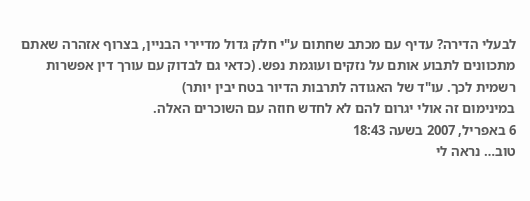לבעלי הדירה? עדיף עם מכתב שחתום ע"י חלק גדול מדיירי הבניין, בצרוף אזהרה שאתם מתכוונים לתבוע אותם על נזקים ועוגמת נפש. (כדאי גם לבדוק עם עורך דין אפשרות רשמית לכך. עו"ד של האגודה לתרבות הדיור בטח יבין יותר)
במינימום זה אולי יגרום להם לא לחדש חוזה עם השוכרים האלה.
6 באפריל, 2007 בשעה 18:43
טוב… נראה לי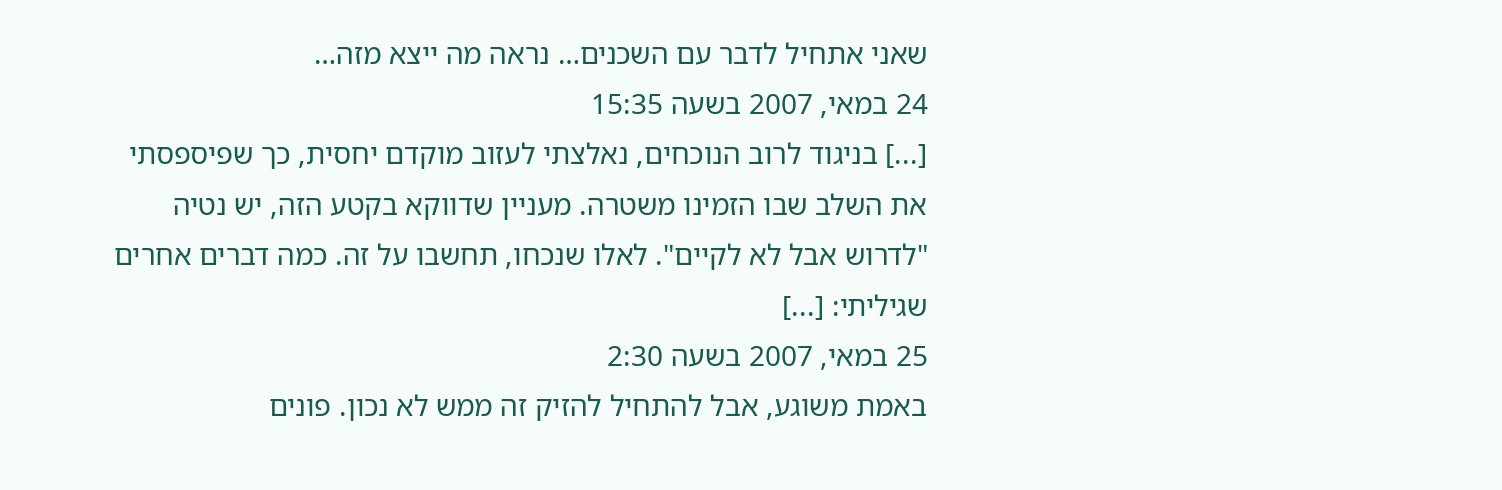שאני אתחיל לדבר עם השכנים… נראה מה ייצא מזה…
24 במאי, 2007 בשעה 15:35
[...] בניגוד לרוב הנוכחים, נאלצתי לעזוב מוקדם יחסית, כך שפיספסתי את השלב שבו הזמינו משטרה. מעניין שדווקא בקטע הזה, יש נטיה "לדרוש אבל לא לקיים". לאלו שנכחו, תחשבו על זה. כמה דברים אחרים שגיליתי: [...]
25 במאי, 2007 בשעה 2:30
באמת משוגע, אבל להתחיל להזיק זה ממש לא נכון. פונים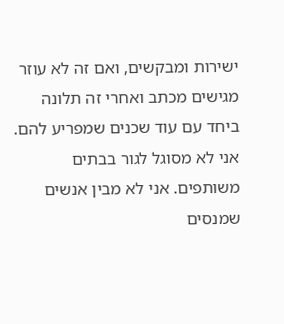ישירות ומבקשים, ואם זה לא עוזר מגישים מכתב ואחרי זה תלונה ביחד עם עוד שכנים שמפריע להם.
אני לא מסוגל לגור בבתים משותפים. אני לא מבין אנשים שמנסים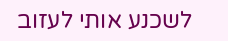לשכנע אותי לעזוב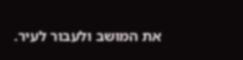את המושב ולעבור לעיר.